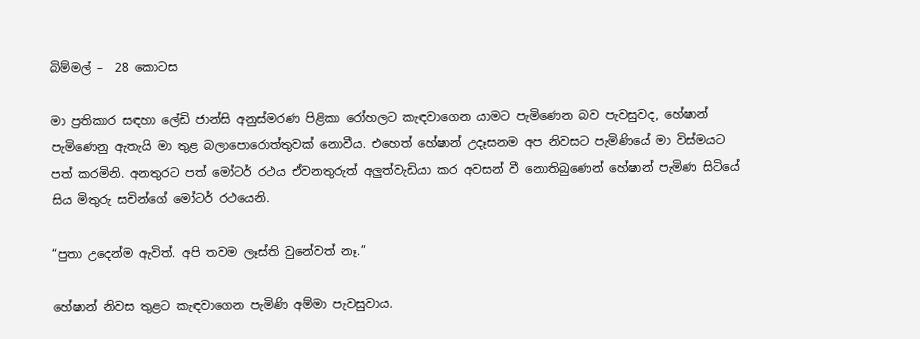බිම්මල් –  28 කොටස

මා ප්‍රතිකාර සඳහා ලේඩි ජාන්සි අනුස්මරණ පිළිකා රෝහලට කැඳවාගෙන යාමට පැමිණෙන බව පැවසුවද, හේෂාන් පැමිණෙනු ඇතැයි මා තුළ බලාපොරොත්තුවක් නොවීය. එහෙත් හේෂාන් උදෑසනම අප නිවසට පැමිණියේ මා විස්මයට පත් කරමිනි. අනතුරට පත් මෝටර් රථය ඒවනතුරුත් අලුත්වැඩියා කර අවසන් වී නොතිබුණෙන් හේෂාන් පැමිණ සිටියේ සිය මිතුරු සචින්ගේ මෝටර් රථයෙනි.

“පුතා උදෙන්ම ඇවිත්. අපි තවම ලෑස්ති වුනේවත් නෑ.”

හේෂාන් නිවස තුළට කැඳවාගෙන පැමිණි අම්මා පැවසුවාය.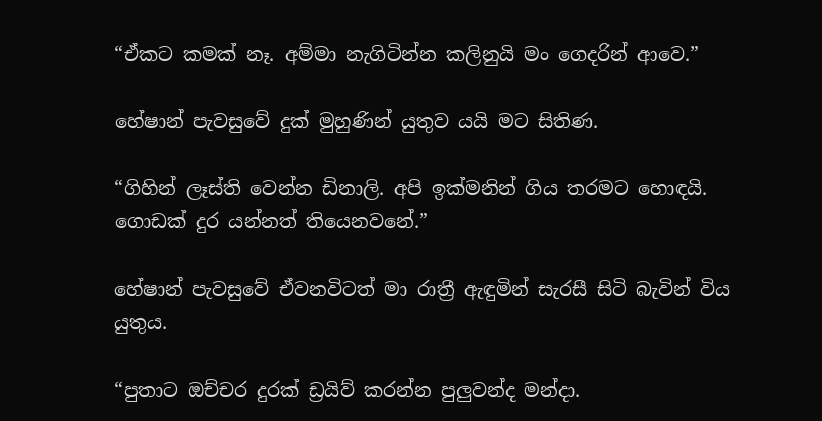“ඒකට කමක් නෑ. අම්මා නැගිටින්න කලිනුයි මං ගෙදරින් ආවෙ.”

හේෂාන් පැවසුවේ දුක් මුහුණින් යුතුව යයි මට සිතිණ.

“ගිහින් ලෑස්ති වෙන්න ඩිනාලි. අපි ඉක්මනින් ගිය තරමට හොඳයි. ගොඩක් දුර යන්නත් තියෙනවනේ.”

හේෂාන් පැවසුවේ ඒවනවිටත් මා රාත්‍රී ඇඳුමින් සැරසී සිටි බැවින් විය යුතුය.

“පුතාට ඔච්චර දුරක් ඩ්‍රයිව් කරන්න පුලුවන්ද මන්දා.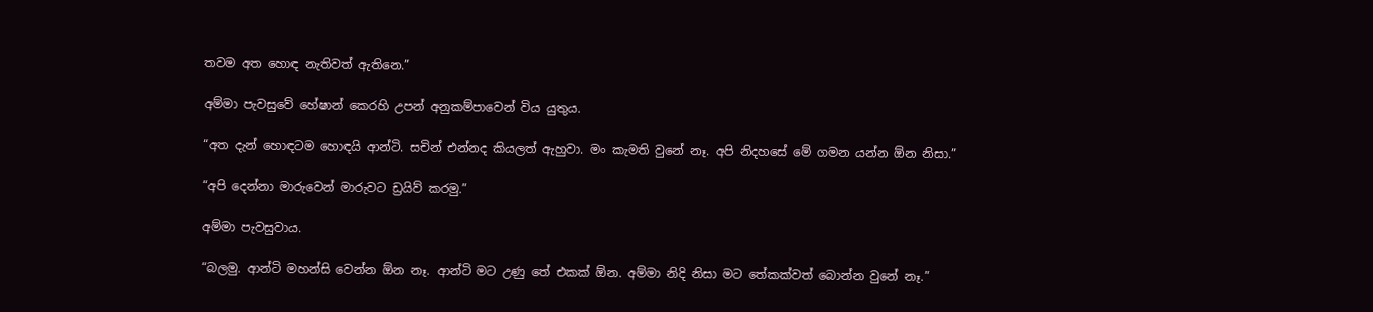තවම අත හොඳ නැතිවත් ඇතිනෙ.”

අම්මා පැවසුවේ හේෂාන් කෙරහි උපන් අනුකම්පාවෙන් විය යුතුය.

“අත දැන් හොඳටම හොඳයි ආන්ටි. සචින් එන්නද කියලත් ඇහුවා. මං කැමති වුනේ නෑ. අපි නිදහසේ මේ ගමන යන්න ඕන නිසා.”

“අපි දෙන්නා මාරුවෙන් මාරුවට ඩ්‍රයිව් කරමු.”

අම්මා පැවසුවාය.

“බලමු. ආන්ටි මහන්සි වෙන්න ඕන නෑ. ආන්ටි මට උණු තේ එකක් ඕන. අම්මා නිදි නිසා මට තේකක්වත් බොන්න වුනේ නෑ.”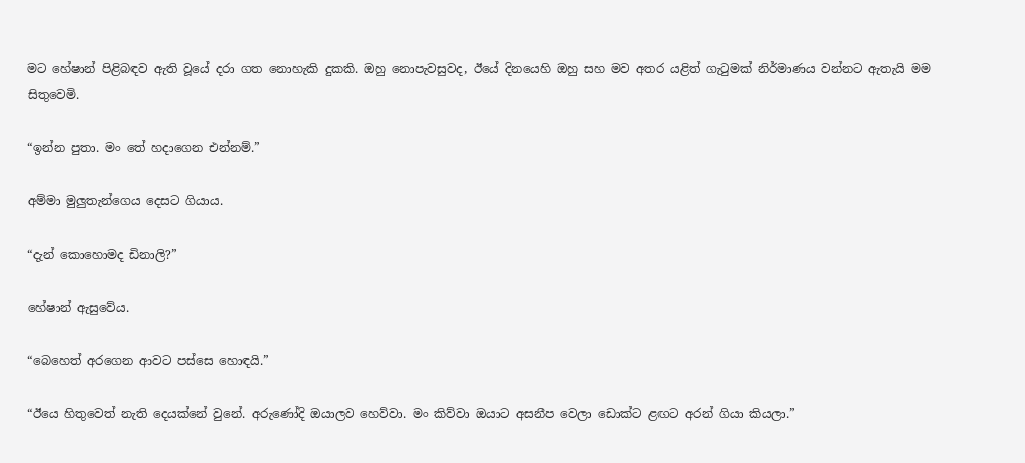මට හේෂාන් පිළිබඳව ඇති වූයේ දරා ගත නොහැකි දුකකි. ඔහු නොපැවසුවද, ඊයේ දිනයෙහි ඔහු සහ මව අතර යළිත් ගැටුමක් නිර්මාණය වන්නට ඇතැයි මම සිතුවෙමි.

“ඉන්න පුතා. මං තේ හදාගෙන එන්නම්.”

අම්මා මුලුතැන්ගෙය දෙසට ගියාය.

“දැන් කොහොමද ඩිනාලි?”

හේෂාන් ඇසුවේය.

“බෙහෙත් අරගෙන ආවට පස්සෙ හොඳයි.”

“ඊයෙ හිතුවෙත් නැති දෙයක්නේ වුනේ. අරුණෝදි ඔයාලව හෙව්වා. මං කිව්වා ඔයාට අසනීප වෙලා ඩොක්ට ළඟට අරන් ගියා කියලා.”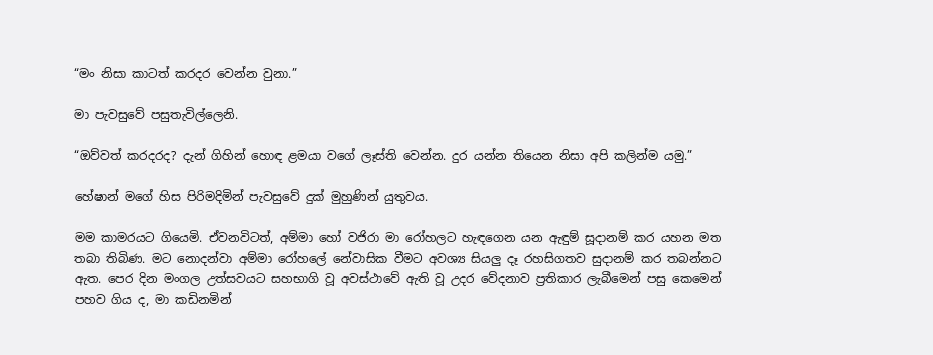“මං නිසා කාටත් කරදර වෙන්න වුනා.”

මා පැවසුවේ පසුතැවිල්ලෙනි.

“ඔව්වත් කරදරද? දැන් ගිහින් හොඳ ළමයා වගේ ලෑස්ති වෙන්න. දුර යන්න තියෙන නිසා අපි කලින්ම යමු.”

හේෂාන් මගේ හිස පිරිමදිමින් පැවසුවේ දුක් මුහුණින් යුතුවය.

මම කාමරයට ගියෙමි. ඒවනවිටත්, අම්මා හෝ වජිරා මා රෝහලට හැඳගෙන යන ඇඳුම් සූදානම් කර යහන මත තබා තිබිණ. මට නොදන්වා අම්මා රෝහලේ නේවාසික වීමට අවශ්‍ය සියලු දෑ රහසිගතව සුදානම් කර තබන්නට ඇත. පෙර දින මංගල උත්සවයට සහභාගි වූ අවස්ථාවේ ඇති වූ උදර වේදනාව ප්‍රතිකාර ලැබීමෙන් පසු කෙමෙන් පහව ගිය ද, මා කඩිනමින්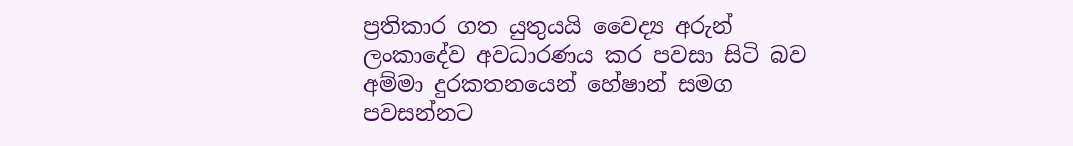ප්‍රතිකාර ගත යුතුයයි වෛද්‍ය අරුන් ලංකාදේව අවධාරණය කර පවසා සිටි බව අම්මා දුරකතනයෙන් හේෂාන් සමග පවසන්නට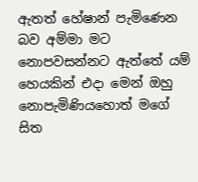ඇතත් හේෂාන් පැමිණෙන බව අම්මා මට නොපවසන්නට ඇත්තේ යම් හෙයකින් එදා මෙන් ඔහු නොපැමිණියහොත් මගේ සිත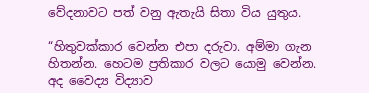වේදනාවට පත් වනු ඇතැයි සිතා විය යුතුය.

“හිතුවක්කාර වෙන්න එපා දරුවා. අම්මා ගැන හිතන්න. හෙටම ප්‍රතිකාර වලට යොමු වෙන්න. අද වෛද්‍ය විද්‍යාව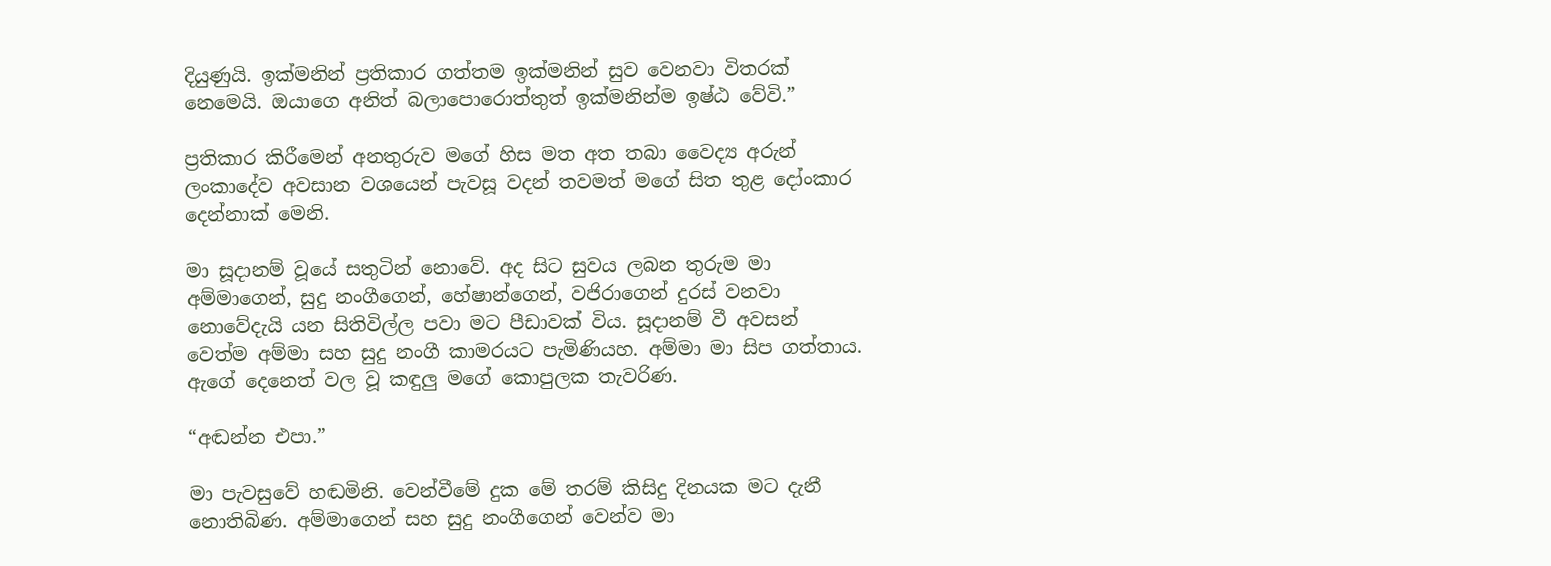දියුණුයි. ඉක්මනින් ප්‍රතිකාර ගත්තම ඉක්මනින් සුව වෙනවා විතරක් නෙමෙයි. ඔයාගෙ අනිත් බලාපොරොත්තුත් ඉක්මනින්ම ඉෂ්ඨ වේවි.”

ප්‍රතිකාර කිරීමෙන් අනතුරුව මගේ හිස මත අත තබා වෛද්‍ය අරුන් ලංකාදේව අවසාන වශයෙන් පැවසූ වදන් තවමත් මගේ සිත තුළ දෝංකාර දෙන්නාක් මෙනි.

මා සූදානම් වූයේ සතුටින් නොවේ. අද සිට සුවය ලබන තුරුම මා අම්මාගෙන්, සුදු නංගීගෙන්, හේෂාන්ගෙන්, වජිරාගෙන් දුරස් වනවා නොවේදැයි යන සිතිවිල්ල පවා මට පීඩාවක් විය. සූදානම් වී අවසන් වෙත්ම අම්මා සහ සුදු නංගී කාමරයට පැමිණියහ. අම්මා මා සිප ගත්තාය. ඇගේ දෙනෙත් වල වූ කඳුලු මගේ කොපුලක තැවරිණ.

“අඬන්න එපා.”

මා පැවසුවේ හඬමිනි. වෙන්වීමේ දුක මේ තරම් කිසිදු දිනයක මට දැනී නොතිබිණ. අම්මාගෙන් සහ සුදු නංගීගෙන් වෙන්ව මා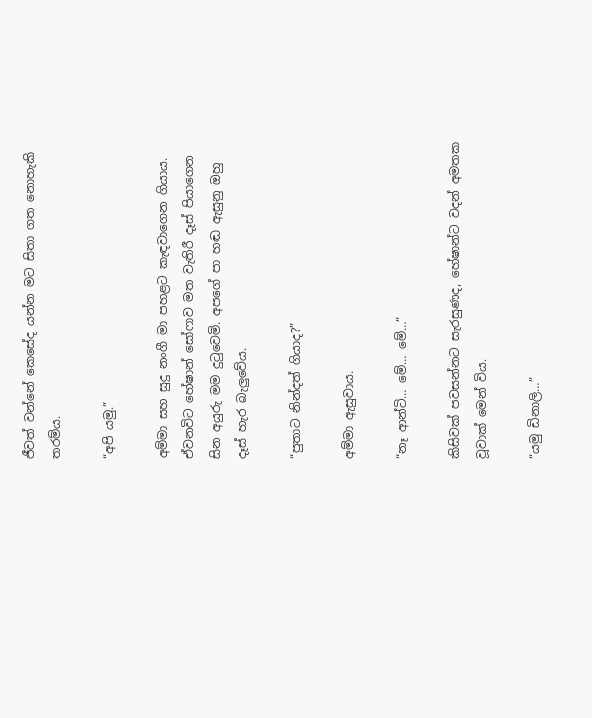ජීවත් වන්නේ කෙසේද යන්න මට සිතා ගත නොහැකි තරම්ය.

“අපි යමු.”

අම්මා සහ සුදු නංගී මා පහළට කැඳවාගෙන ගියාය. ඒවනවිට හේෂාන් සෝෆාව මත වැතිරී දෑස් පියාගෙන සින අයුරු මම දුටුවෙමි. අපගේ පා හඬ ඇසුනු ඔහු දෑස් හැර බැලුවේය.

“පුතාට නින්දත් ගියාද?”

අම්මා ඇසුවාය.

“නෑ ආන්ටි… මේ… මේ…”

කිසිවක් පවසන්නට සැරසුණද, හේෂාන්ට වදන් අමතක වූවාක් මෙන් විය.

“යමු ඩිනාලි…”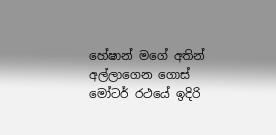හේෂාන් මගේ අතින් අල්ලාගෙන ගොස් මෝටර් රථයේ ඉදිරි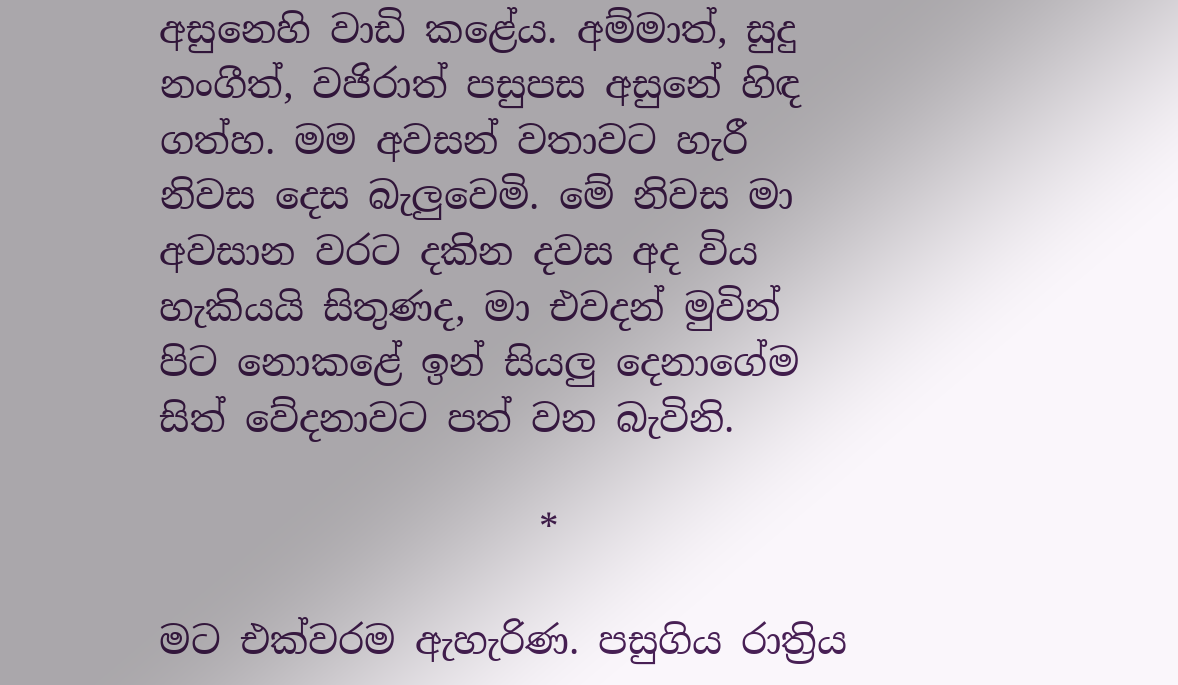අසුනෙහි වාඩි කළේය. අම්මාත්, සුදු නංගීත්, වජිරාත් පසුපස අසුනේ හිඳ ගත්හ. මම අවසන් වතාවට හැරී නිවස දෙස බැලුවෙමි. මේ නිවස මා අවසාන වරට දකින දවස අද විය හැකියයි සිතුණද, මා එවදන් මුවින් පිට නොකළේ ඉන් සියලු දෙනාගේම සිත් වේදනාවට පත් වන බැවිනි.

                    *

මට එක්වරම ඇහැරිණ. පසුගිය රාත්‍රිය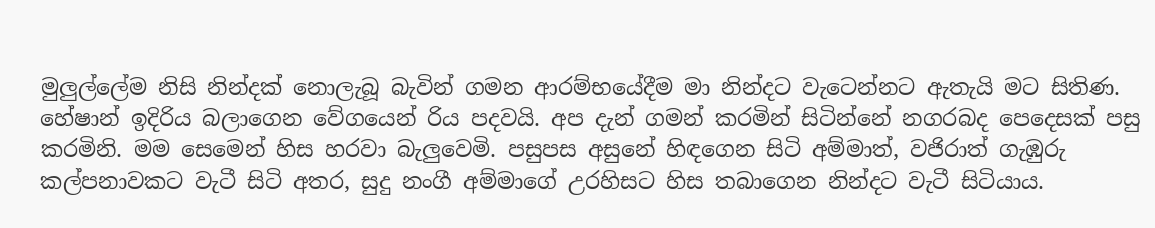මුලුල්ලේම නිසි නින්දක් නොලැබූ බැවින් ගමන ආරම්භයේදීම මා නින්දට වැටෙන්නට ඇතැයි මට සිතිණ. හේෂාන් ඉදිරිය බලාගෙන වේගයෙන් රිය පදවයි. අප දැන් ගමන් කරමින් සිටින්නේ නගරබද පෙදෙසක් පසු කරමිනි. මම සෙමෙන් හිස හරවා බැලුවෙමි. පසුපස අසුනේ හිඳගෙන සිටි අම්මාත්, වජිරාත් ගැඹුරු කල්පනාවකට වැටී සිටි අතර, සුදු නංගී අම්මාගේ උරහිසට හිස තබාගෙන නින්දට වැටී සිටියාය.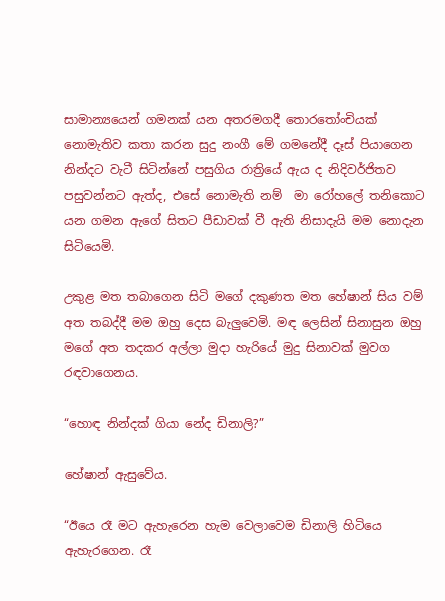සාමාන්‍යයෙන් ගමනක් යන අතරමගදී තොරතෝංචියක් නොමැතිව කතා කරන සුදු නංගී මේ ගමනේදී දෑස් පියාගෙන නින්දට වැටී සිටින්නේ පසුගිය රාත්‍රියේ ඇය ද නිදිවර්ජිතව පසුවන්නට ඇත්ද, එසේ නොමැති නම්  මා රෝහලේ තනිකොට යන ගමන ඇගේ සිතට පීඩාවක් වී ඇති නිසාදැයි මම නොදැන සිටියෙමි.

උකුළ මත තබාගෙන සිටි මගේ දකුණත මත හේෂාන් සිය වම් අත තබද්දී මම ඔහු දෙස බැලුවෙමි. මඳ ලෙසින් සිනාසුන ඔහු මගේ අත තදකර අල්ලා මුදා හැරියේ මුදු සිනාවක් මුවග රඳවාගෙනය.

“හොඳ නින්දක් ගියා නේද ඩිනාලි?”

හේෂාන් ඇසුවේය.

“ඊයෙ රෑ මට ඇහැරෙන හැම වෙලාවෙම ඩිනාලි හිටියෙ ඇහැරගෙන. රෑ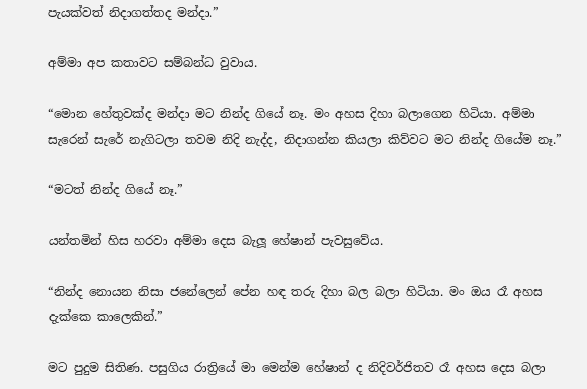පැයක්වත් නිදාගත්තද මන්දා.”

අම්මා අප කතාවට සම්බන්ධ වුවාය.

“මොන හේතුවක්ද මන්දා මට නින්ද ගියේ නෑ. මං අහස දිහා බලාගෙන හිටියා. අම්මා සැරෙන් සැරේ නැගිටලා තවම නිදි නැද්ද, නිදාගන්න කියලා කිව්වට මට නින්ද ගියේම නෑ.”

“මටත් නින්ද ගියේ නෑ.”

යන්තමින් හිස හරවා අම්මා දෙස බැලූ හේෂාන් පැවසුවේය.

“නින්ද නොයන නිසා ජනේලෙන් පේන හඳ තරු දිහා බල බලා හිටියා. මං ඔය රෑ අහස දැක්කෙ කාලෙකින්.”

මට පුදුම සිතිණ. පසුගිය රාත්‍රියේ මා මෙන්ම හේෂාන් ද නිදිවර්ජිතව රෑ අහස දෙස බලා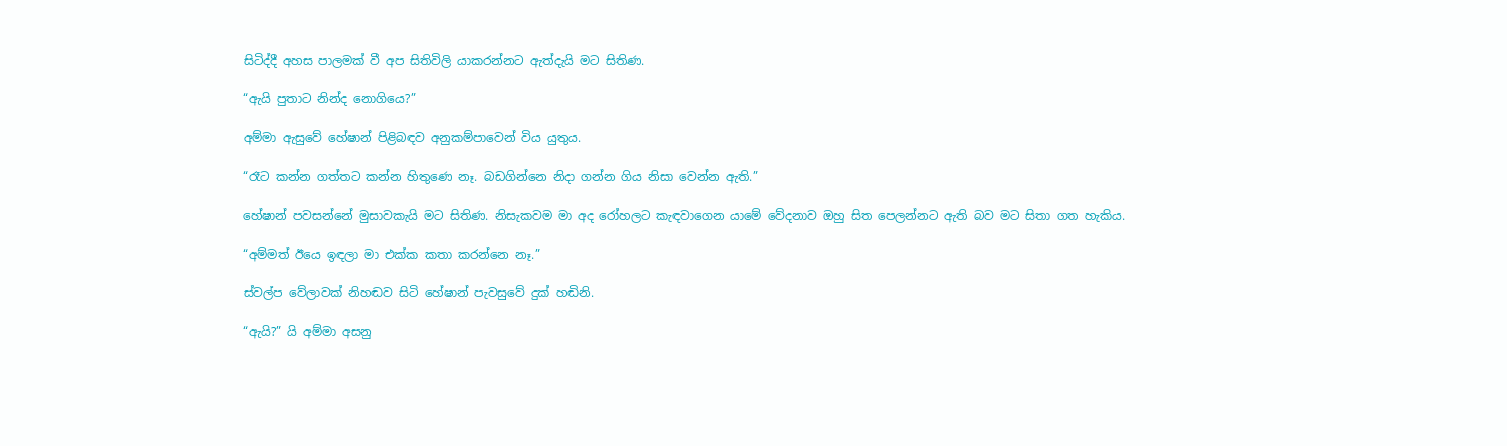සිටිද්දී අහස පාලමක් වී අප සිතිවිලි යාකරන්නට ඇත්දැයි මට සිතිණ.

“ඇයි පුතාට නින්ද නොගියෙ?”

අම්මා ඇසුවේ හේෂාන් පිළිබඳව අනුකම්පාවෙන් විය යුතුය.

“රෑට කන්න ගත්තට කන්න හිතුණෙ නෑ. බඩගින්නෙ නිදා ගන්න ගිය නිසා වෙන්න ඇති.”

හේෂාන් පවසන්නේ මුසාවකැයි මට සිතිණ. නිසැකවම මා අද රෝහලට කැඳවාගෙන යාමේ වේදනාව ඔහු සිත පෙලන්නට ඇති බව මට සිතා ගත හැකිය.

“අම්මත් ඊයෙ ඉඳලා මා එක්ක කතා කරන්නෙ නෑ.”

ස්වල්ප වේලාවක් නිහඬව සිටි හේෂාන් පැවසුවේ දුක් හඬිනි.

“ඇයි?” යි අම්මා අසනු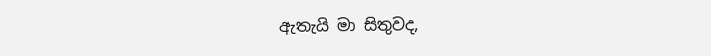ඇතැයි මා සිතුවද,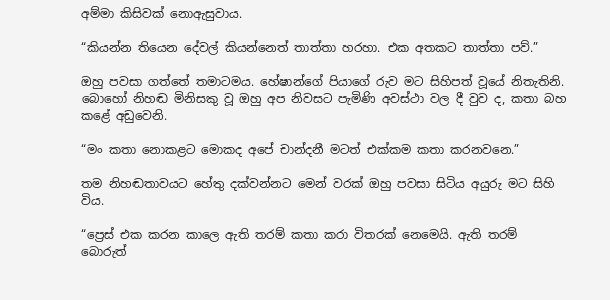අම්මා කිසිවක් නොඇසුවාය.

“කියන්න තියෙන දේවල් කියන්නෙත් තාත්තා හරහා. එක අතකට තාත්තා පව්.”

ඔහු පවසා ගත්තේ තමාටමය. හේෂාන්ගේ පියාගේ රුව මට සිහිපත් වූයේ නිතැතිනි. බොහෝ නිහඬ මිනිසකු වූ ඔහු අප නිවසට පැමිණි අවස්ථා වල දී වුව ද, කතා බහ කළේ අඩුවෙනි.

“මං කතා නොකළට මොකද අපේ චාන්දනී මටත් එක්කම කතා කරනවනෙ.”

තම නිහඬතාවයට හේතු දක්වන්නට මෙන් වරක් ඔහු පවසා සිටිය අයුරු මට සිහි විය.

“ප්‍රෙස් එක කරන කාලෙ ඇති තරම් කතා කරා විතරක් නෙමෙයි. ඇති තරම් බොරුත්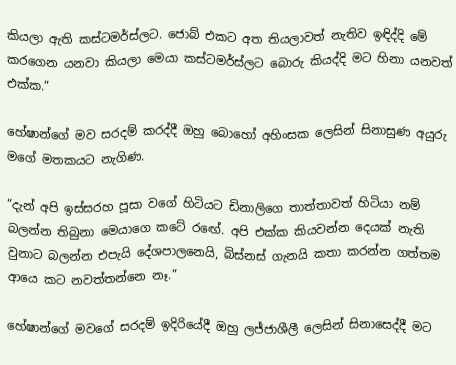කියලා ඇති කස්ටමර්ස්ලට. ජොබ් එකට අත තියලාවත් නැතිව ඉඳිද්දි මේ කරගෙන යනවා කියලා මෙයා කස්ටමර්ස්ලට බොරු කියද්දි මට හිනා යනවත් එක්ක.”

හේෂාන්ගේ මව සරදම් කරද්දී ඔහු බොහෝ අහිංසක ලෙසින් සිනාසුණ අයුරු මගේ මතකයට නැගිණ.

“දැන් අපි ඉස්සරහ පූසා වගේ හිටියට ඩිනාලිගෙ තාත්තාවත් හිටියා නම් බලන්න තිබුනා මෙයාගෙ කටේ රඟේ. අපි එක්ක කියවන්න දෙයක් නැති වුනාට බලන්න එපැයි දේශපාලනෙයි, බිස්නස් ගැනයි කතා කරන්න ගත්තම ආයෙ කට නවත්තන්නෙ නෑ.”

හේෂාන්ගේ මවගේ සරදම් ඉදිරියේදී ඔහු ලජ්ජාශීලී ලෙසින් සිනාසෙද්දී මට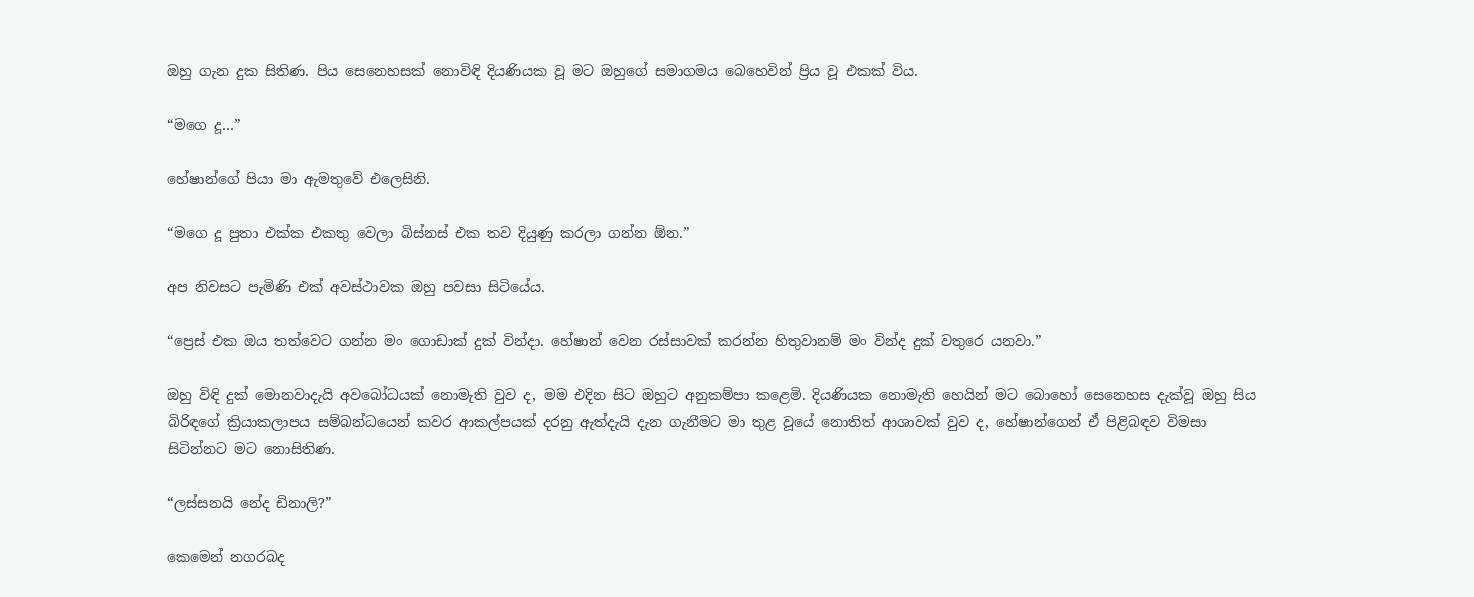ඔහු ගැන දුක සිතිණ. පිය සෙනෙහසක් නොවිඳි දියණියක වූ මට ඔහුගේ සමාගමය බෙහෙවින් ප්‍රිය වූ එකක් විය.

“මගෙ දූ…”

හේෂාන්ගේ පියා මා ඇමතුවේ එලෙසිනි.

“මගෙ දූ පුතා එක්ක එකතු වෙලා බිස්නස් එක තව දියුණු කරලා ගන්න ඕන.”

අප නිවසට පැමිණි එක් අවස්ථාවක ඔහු පවසා සිටියේය.

“ප්‍රෙස් එක ඔය තත්වෙට ගන්න මං ගොඩාක් දුක් වින්දා. හේෂාන් වෙන රස්සාවක් කරන්න හිතුවානම් මං වින්ද දුක් වතුරෙ යනවා.”

ඔහු විඳි දුක් මොනවාදැයි අවබෝධයක් නොමැති වුව ද, මම එදින සිට ඔහුට අනුකම්පා කළෙමි. දියණියක නොමැති හෙයින් මට බොහෝ සෙනෙහස දැක්වූ ඔහු සිය බිරිඳගේ ක්‍රියාකලාපය සම්බන්ධයෙන් කවර ආකල්පයක් දරනු ඇත්දැයි දැන ගැනීමට මා තුළ වූයේ නොතිත් ආශාවක් වුව ද, හේෂාන්ගෙන් ඒ පිළිබඳව විමසා සිටින්නට මට නොසිතිණ.

“ලස්සනයි නේද ඩිනාලි?”

කෙමෙන් නගරබද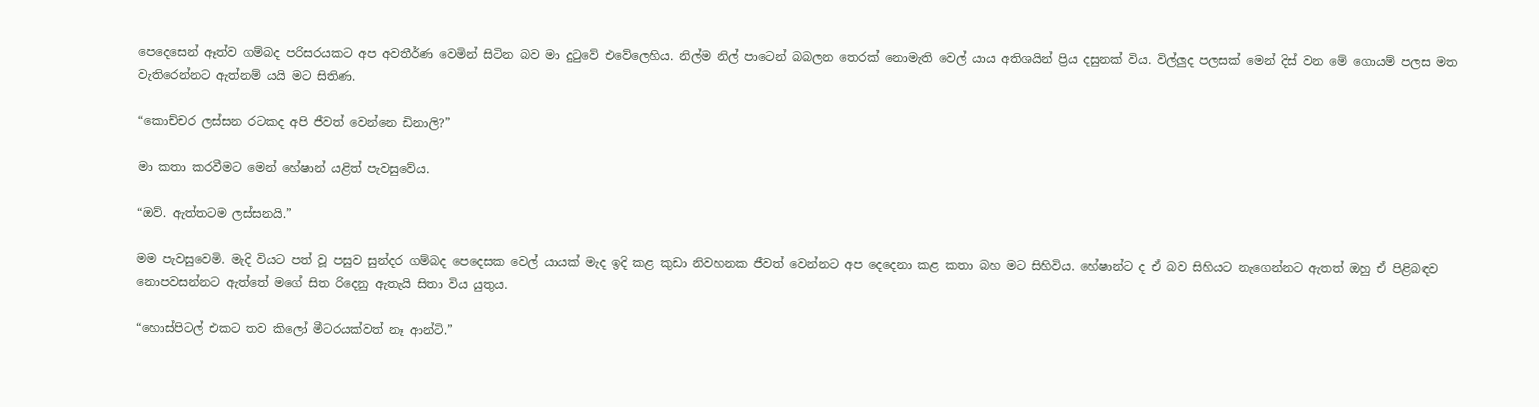පෙදෙසෙන් ඈත්ව ගම්බද පරිසරයකට අප අවතීර්ණ වෙමින් සිටින බව මා දුටුවේ එවේලෙහිය. නිල්ම නිල් පාටෙන් බබලන තෙරක් නොමැති වෙල් යාය අතිශයින් ප්‍රිය දසුනක් විය. විල්ලුද පලසක් මෙන් දිස් වන මේ ගොයම් පලස මත වැතිරෙන්නට ඇත්නම් යයි මට සිතිණ.

“කොච්චර ලස්සන රටකද අපි ජීවත් වෙන්නෙ ඩිනාලි?”

මා කතා කරවීමට මෙන් හේෂාන් යළිත් පැවසුවේය.

“ඔව්. ඇත්තටම ලස්සනයි.”

මම පැවසුවෙමි. මැදි වියට පත් වූ පසුව සුන්දර ගම්බද පෙදෙසක වෙල් යායක් මැද ඉදි කළ කුඩා නිවහනක ජීවත් වෙන්නට අප දෙදෙනා කළ කතා බහ මට සිහිවිය. හේෂාන්ට ද ඒ බව සිහියට නැගෙන්නට ඇතත් ඔහු ඒ පිළිබඳව නොපවසන්නට ඇත්තේ මගේ සිත රිදෙනු ඇතැයි සිතා විය යුතුය.

“හොස්පිටල් එකට තව කිලෝ මීටරයක්වත් නෑ ආන්ටි.”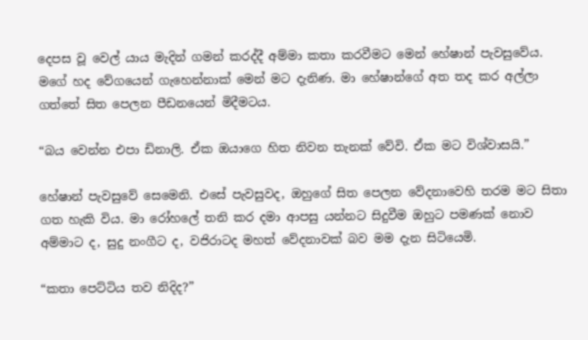දෙපස වූ වෙල් යාය මැදින් ගමන් කරද්දී අම්මා කතා කරවීමට මෙන් හේෂාන් පැවසුවේය. මගේ හද වේගයෙන් ගැහෙන්නාක් මෙන් මට දැනිණ. මා හේෂාන්ගේ අත තද කර අල්ලා ගත්තේ සිත පෙලන පීඩනයෙන් මිදීමටය.

“බය වෙන්න එපා ඩිනාලි. ඒක ඔයාගෙ හිත නිවන තැනක් වේවි. ඒක මට විශ්වාසයි.”

හේෂාන් පැවසුවේ සෙමෙනි. එසේ පැවසුවද, ඔහුගේ සිත පෙලන වේදනාවෙහි තරම මට සිතා ගත හැකි විය. මා රෝහලේ තනි කර දමා ආපසු යන්නට සිදුවීම ඔහුට පමණක් නොව අම්මාට ද, සුදු නංගීට ද, වජිරාටද මහත් වේදනාවක් බව මම දැන සිටියෙමි.

“කතා පෙට්ටිය තව නිදිද?”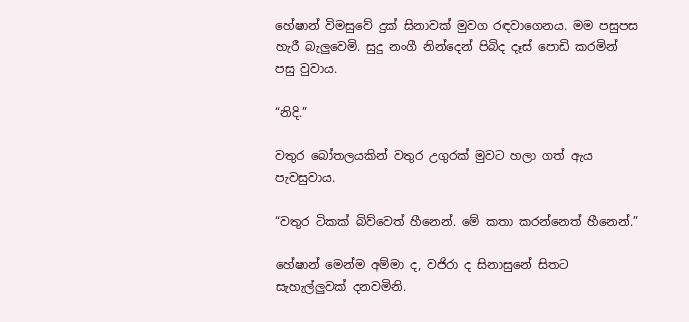හේෂාන් විමසුවේ දුක් සිනාවක් මුවග රඳවාගෙනය. මම පසුපස හැරී බැලුවෙමි. සුදු නංගී නින්දෙන් පිබිද දෑස් පොඩි කරමින් පසු වුවාය.

“නිදි.”

වතුර බෝතලයකින් වතුර උගුරක් මුවට හලා ගත් ඇය පැවසුවාය.

“වතුර ටිකක් බිව්වෙත් හීනෙන්. මේ කතා කරන්නෙත් හීනෙන්.”

හේෂාන් මෙන්ම අම්මා ද, වජිරා ද සිනාසුනේ සිතට සැහැල්ලුවක් දනවමිනි.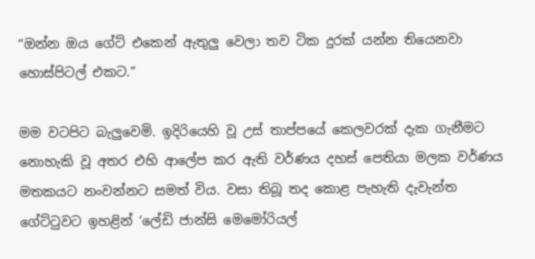“ඔන්න ඔය ගේට් එකෙන් ඇතුලු වෙලා තව ටික දුරක් යන්න තියෙනවා හොස්පිටල් එකට.”

මම වටපිට බැලුවෙමි. ඉදිරියෙහි වූ උස් තාප්පයේ කෙලවරක් දැක ගැනීමට නොහැකි වූ අතර එහි ආලේප කර ඇති වර්ණය දහස් පෙතියා මලක වර්ණය මතකයට නංවන්නට සමත් විය. වසා තිබූ තද කොළ පැහැති දැවැන්ත ගේට්ටුවට ඉහළින් ‘ලේඩි ජාන්සි මෙමෝරියල්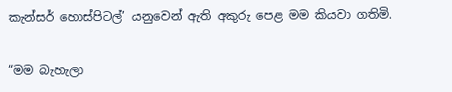කැන්සර් හොස්පිටල්’ යනුවෙන් ඇති අකුරු පෙළ මම කියවා ගතිමි.

“මම බැහැලා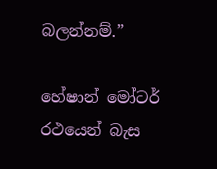බලන්නම්.”

හේෂාන් මෝටර් රථයෙන් බැස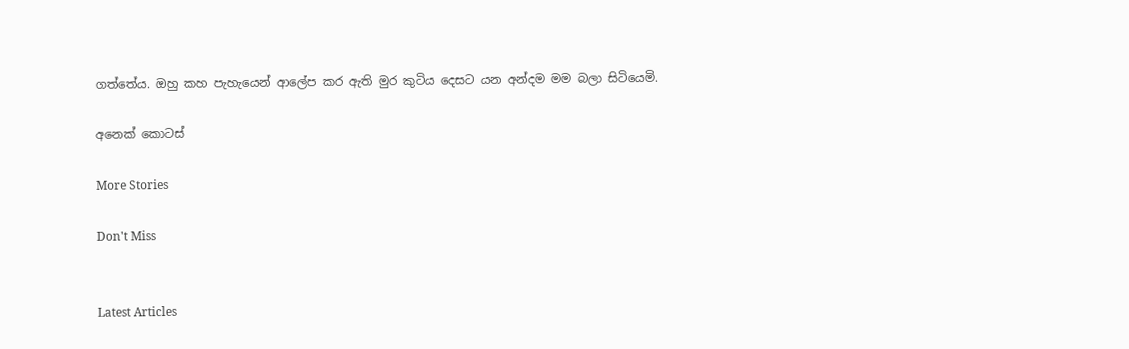ගත්තේය. ඔහු කහ පැහැයෙන් ආලේප කර ඇති මුර කුටිය දෙසට යන අන්දම මම බලා සිටියෙමි.

අනෙක් කොටස්

More Stories

Don't Miss


Latest Articles